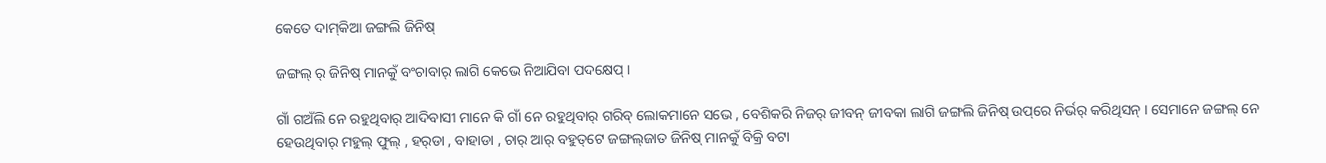କେତେ ଦାମ୍‌କିଆ ଜଙ୍ଗଲି ଜିନିଷ୍

ଜଙ୍ଗଲ୍ ର୍ ଜିନିଷ୍ ମାନକୁଁ ବଂଚାବାର୍ ଲାଗି କେଭେ ନିଆଯିବା ପଦକ୍ଷେପ୍ ।

ଗାଁ ଗଅଁଲି ନେ ରହୁଥିବାର୍ ଆଦିବାସୀ ମାନେ କି ଗାଁ ନେ ରହୁଥିବାର୍ ଗରିବ୍ ଲୋକମାନେ ସଭେ , ବେଶିକରି ନିଜର୍ ଜୀବନ୍ ଜୀବକା ଲାଗି ଜଙ୍ଗଲି ଜିନିଷ୍ ଉପ୍‌ରେ ନିର୍ଭର୍ କରିଥିସନ୍ । ସେମାନେ ଜଙ୍ଗଲ୍ ନେ ହେଉଥିବାର୍ ମହୁଲ୍ ଫୁଲ୍ , ହର୍‌ଡା , ବାହାଡା , ଚାର୍ ଆର୍ ବହୁତ୍‌ଟେ ଜଙ୍ଗଲ୍‌ଜାତ ଜିନିଷ୍ ମାନକୁଁ ବିକ୍ରି ବଟା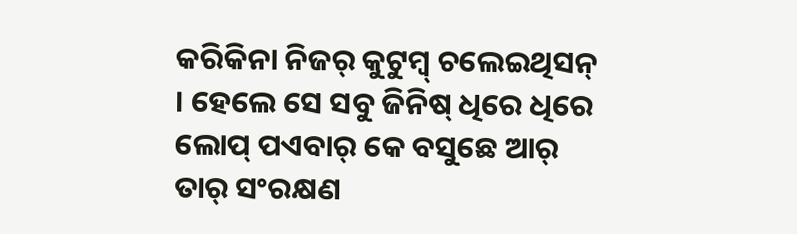କରିକିନା ନିଜର୍ କୁଟୁମ୍ବ୍ ଚଲେଇଥିସନ୍ । ହେଲେ ସେ ସବୁ ଜିନିଷ୍ ଧିରେ ଧିରେ ଲୋପ୍ ପଏବାର୍ କେ ବସୁଛେ ଆର୍ ତାର୍ ସଂରକ୍ଷଣ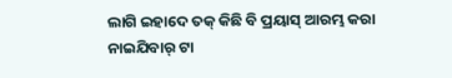ଲାଗି ଇହାଦେ ତକ୍ କିଛି ବି ପ୍ରୟାସ୍ ଆରମ୍ଭ କରା ନାଇଯିବାର୍ ଟା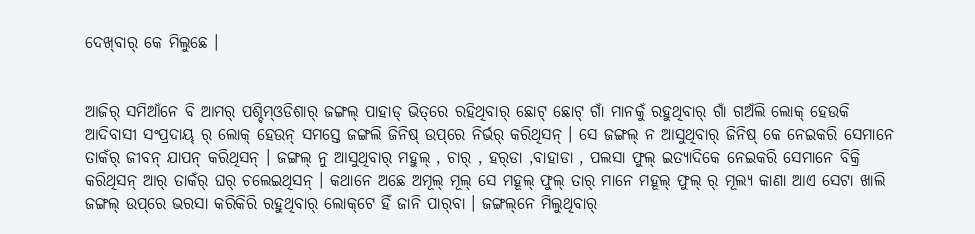ଦେଖ୍‌ବାର୍ କେ ମିଲୁଛେ ।


ଆଜିର୍ ସମିଆଁନେ ବି ଆମର୍ ପଶ୍ଚିମ୍‌ଓଡିଶାର୍ ଜଙ୍ଗଲ୍ ପାହାଡ୍ ଭିତ୍‌ରେ ରହିଥିବାର୍ ଛୋଟ୍ ଛୋଟ୍ ଗାଁ ମାନକୁଁ ରହୁଥିବାର୍ ଗାଁ ଗଅଁଲି ଲୋକ୍ ହେଉକି ଆଦିବାସୀ ସଂପ୍ରଦାୟ୍ ର୍ ଲୋକ୍ ହେଉନ୍ ସମସ୍ତେ ଜଙ୍ଗଲି ଜିନିଷ୍ ଉପ୍‌ରେ ନିର୍ଭର୍ କରିଥିସନ୍ । ସେ ଜଙ୍ଗଲ୍ ନ ଆସୁଥିବାର୍ ଜିନିଷ୍ କେ ନେଇକରି ସେମାନେ ତାକଁର୍ ଜୀବନ୍ ଯାପନ୍ କରିଥିସନ୍ । ଜଙ୍ଗଲ୍ ନୁ ଆସୁଥିବାର୍ ମହୁଲ୍ , ଚାର୍ , ହର୍‌ଡା ,ବାହାଡା , ପଲସା ଫୁଲ୍ ଇତ୍ୟାଦିକେ ନେଇକରି ସେମାନେ ବିକ୍ରି କରିଥିସନ୍ ଆର୍ ତାକଁର୍ ଘର୍ ଚଲେଇଥିସନ୍ । କଥାନେ ଅଛେ ଅମୂଲ୍ ମୂଲ୍ ସେ ମହୂଲ୍ ଫୁଲ୍ ତାର୍ ମାନେ ମହୂଲ୍ ଫୁଲ୍ ର୍ ମୂଲ୍ୟ କାଣା ଆଏ ସେଟା ଖାଲି ଜଙ୍ଗଲ୍ ଉପ୍‌ରେ ଭରସା କରିକିରି ରହୁଥିବାର୍ ଲୋକ୍‌ଟେ ହିଁ ଜାନି ପାର୍‌ବା । ଜଙ୍ଗଲ୍‌ନେ ମିଲୁଥିବାର୍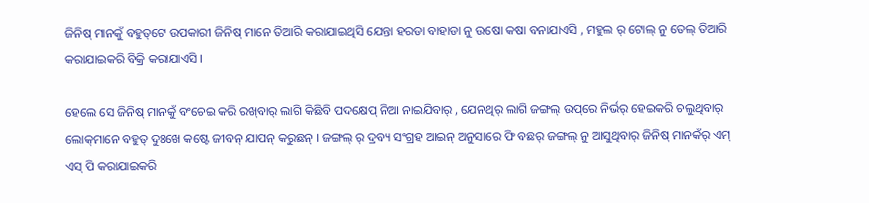ଜିନିଷ୍ ମାନକୁଁ ବହୁତ୍‌ଟେ ଉପକାରୀ ଜିନିଷ୍ ମାନେ ତିଆରି କରାଯାଇଥିସି ଯେନ୍ତା ହରଡା ବାହାଡା ନୁ ଉଷୋ କଷା ବନାଯାଏସି , ମହୁଲ ର୍ ଟୋଲ୍ ନୁ ତେଲ୍ ତିଆରି କରାଯାଇକରି ବିକ୍ରି କରାଯାଏସି ।

ହେଲେ ସେ ଜିନିଷ୍ ମାନକୁଁ ବଂଚେଇ କରି ରଖ୍‌ବାର୍ ଲାଗି କିଛିବି ପଦକ୍ଷେପ୍ ନିଆ ନାଇଯିବାର୍ , ଯେନଥିର୍ ଲାଗି ଜଙ୍ଗଲ୍ ଉପ୍‌ରେ ନିର୍ଭର୍ ହେଇକରି ଚଲୁଥିବାର୍ ଲୋକ୍‌ମାନେ ବହୁତ୍ ଦୁଃଖେ କଷ୍ଟେ ଜୀବନ୍ ଯାପନ୍ କରୁଛନ୍ । ଜଙ୍ଗଲ୍ ର୍ ଦ୍ରବ୍ୟ ସଂଗ୍ରହ ଆଇନ୍ ଅନୁସାରେ ଫି ବଛର୍ ଜଙ୍ଗଲ୍ ନୁ ଆସୁଥିବାର୍ ଜିନିଷ୍ ମାନକଁର୍ ଏମ୍ ଏସ୍ ପି କରାଯାଇକରି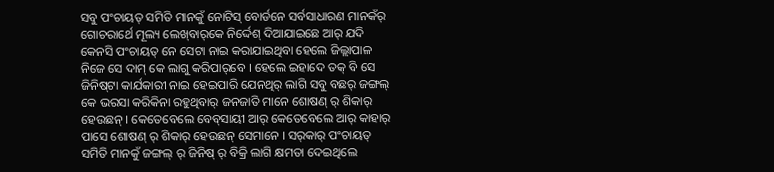ସବୁ ପଂଚାୟତ୍ ସମିତି ମାନକୁଁ ନୋଟିସ୍ ବୋର୍ଡନେ ସର୍ବସାଧାରଣ ମାନକଁର୍ ଗୋଚରାର୍ଥେ ମୂଲ୍ୟ ଲେଖ୍‌ବାର୍‌କେ ନିର୍ଦ୍ଦେଶ୍ ଦିଆଯାଇଛେ ଆର୍ ଯଦି କେନସି ପଂଚାୟତ୍ ନେ ସେଟା ନାଇ କରାଯାଇଥିବା ହେଲେ ଜିଲ୍ଲାପାଳ ନିଜେ ସେ ଦାମ୍ କେ ଲାଗୁ କରିପାର୍‌ବେ । ହେଲେ ଇହାଦେ ତକ୍ ବି ସେ ଜିନିଷ୍‌ଟା କାର୍ଯକାରୀ ନାଇ ହେଇପାରି ଯେନଥିର୍ ଲାଗି ସବୁ ବଛର୍ ଜଙ୍ଗଲ୍ କେ ଭରସା କରିକିନା ରହୁଥିବାର୍ ଜନଜାତି ମାନେ ଶୋଷଣ୍ ର୍ ଶିକାର୍ ହେଉଛନ୍ । କେତେବେଲେ ବେବ୍‌ସାୟୀ ଆର୍ କେତେବେଲେ ଆର୍ କାହାର୍ ପାସେ ଶୋଷଣ୍ ର୍ ଶିକାର୍ ହେଉଛନ୍ ସେମାନେ । ସର୍‌କାର୍ ପଂଚାୟତ୍ ସମିତି ମାନକୁଁ ଜଙ୍ଗଲ୍ ର୍ ଜିନିଷ୍ ର୍ ବିକ୍ରି ଲାଗି କ୍ଷମତା ଦେଇଥିଲେ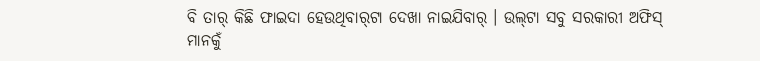ବି ତାର୍ କିଛି ଫାଇଦା ହେଉଥିବାର୍‌ଟା ଦେଖା ନାଇଯିବାର୍ । ଉଲ୍‌ଟା ସବୁ ସରକାରୀ ଅଫିସ୍ ମାନକୁଁ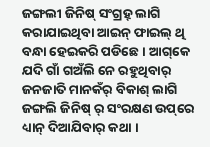ଜଙ୍ଗଲୀ ଜିନିଷ୍ ସଂଗ୍ରହ୍ ଲାଗି କରାଯାଇଥିବା ଆଇନ୍ ଫାଇଲ୍ ଥି ବନ୍ଧା ହେଇକରି ପଡିଛେ । ଆଗ୍‌କେ ଯଦି ଗାଁ ଗଅଁଲି ନେ ରହୁଥିବାର୍ ଜନଜାତି ମାନକଁର୍ ବିକାଶ୍ ଲାଗି ଜଙ୍ଗଲି ଜିନିଷ୍ ର୍ ସଂରକ୍ଷଣ ଉପ୍‌ରେ ଧ୍ୟାନ୍ ଦିଆଯିବାର୍ କଥା ।